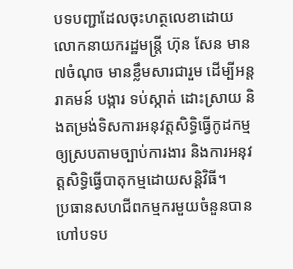បទបញ្ជាដែលចុះហត្ថលេខាដោយលោកនាយករដ្ឋមន្ត្រី ហ៊ុន សែន មាន ៧ចំណុច មានខ្លឹមសារជារួម ដើម្បីអន្តរាគមន៍ បង្ការ ទប់ស្កាត់ ដោះស្រាយ និងតម្រង់ទិសការអនុវត្តសិទ្ធិធ្វើកូដកម្មឲ្យស្របតាមច្បាប់ការងារ និងការអនុវត្តសិទ្ធិធ្វើបាតុកម្មដោយសន្តិវិធី។
ប្រធានសហជីពកម្មករមួយចំនួនបានហៅបទប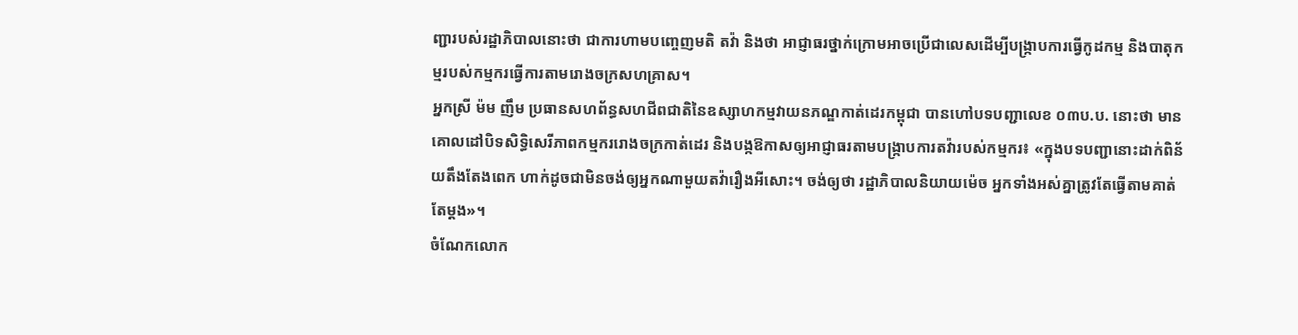ញ្ជារបស់រដ្ឋាភិបាលនោះថា ជាការហាមបញ្ចេញមតិ តវ៉ា និងថា អាជ្ញាធរថ្នាក់ក្រោមអាចប្រើជាលេសដើម្បីបង្ក្រាបការធ្វើកូដកម្ម និងបាតុកម្មរបស់កម្មករធ្វើការតាមរោងចក្រសហគ្រាស។
អ្នកស្រី ម៉ម ញឹម ប្រធានសហព័ន្ធសហជីពជាតិនៃឧស្សាហកម្មវាយនភណ្ឌកាត់ដេរកម្ពុជា បានហៅបទបញ្ជាលេខ ០៣ប.ប. នោះថា មានគោលដៅបិទសិទ្ធិសេរីភាពកម្មកររោងចក្រកាត់ដេរ និងបង្កឱកាសឲ្យអាជ្ញាធរតាមបង្ក្រាបការតវ៉ារបស់កម្មករ៖ «ក្នុងបទបញ្ជានោះដាក់ពិន័យតឹងតែងពេក ហាក់ដូចជាមិនចង់ឲ្យអ្នកណាមួយតវ៉ារឿងអីសោះ។ ចង់ឲ្យថា រដ្ឋាភិបាលនិយាយម៉េច អ្នកទាំងអស់គ្នាត្រូវតែធ្វើតាមគាត់តែម្ដង»។
ចំណែកលោក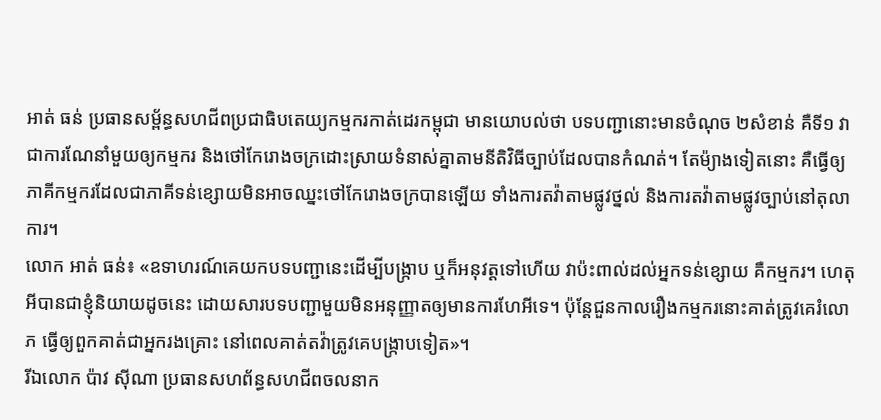អាត់ ធន់ ប្រធានសម្ព័ន្ធសហជីពប្រជាធិបតេយ្យកម្មករកាត់ដេរកម្ពុជា មានយោបល់ថា បទបញ្ជានោះមានចំណុច ២សំខាន់ គឺទី១ វាជាការណែនាំមួយឲ្យកម្មករ និងថៅកែរោងចក្រដោះស្រាយទំនាស់គ្នាតាមនីតិវិធីច្បាប់ដែលបានកំណត់។ តែម៉្យាងទៀតនោះ គឺធ្វើឲ្យភាគីកម្មករដែលជាភាគីទន់ខ្សោយមិនអាចឈ្នះថៅកែរោងចក្របានឡើយ ទាំងការតវ៉ាតាមផ្លូវថ្នល់ និងការតវ៉ាតាមផ្លូវច្បាប់នៅតុលាការ។
លោក អាត់ ធន់៖ «ឧទាហរណ៍គេយកបទបញ្ជានេះដើម្បីបង្ក្រាប ឬក៏អនុវត្តទៅហើយ វាប៉ះពាល់ដល់អ្នកទន់ខ្សោយ គឺកម្មករ។ ហេតុអីបានជាខ្ញុំនិយាយដូចនេះ ដោយសារបទបញ្ជាមួយមិនអនុញ្ញាតឲ្យមានការហែអីទេ។ ប៉ុន្តែជួនកាលរឿងកម្មករនោះគាត់ត្រូវគេរំលោភ ធ្វើឲ្យពួកគាត់ជាអ្នករងគ្រោះ នៅពេលគាត់តវ៉ាត្រូវគេបង្ក្រាបទៀត»។
រីឯលោក ប៉ាវ ស៊ីណា ប្រធានសហព័ន្ធសហជីពចលនាក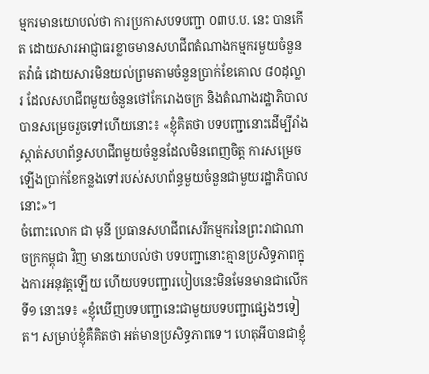ម្មករមានយោបល់ថា ការប្រកាសបទបញ្ជា ០៣ប.ប. នេះ បានកើត ដោយសារអាជ្ញាធរខ្លាចមានសហជីពតំណាងកម្មករមួយចំនួនតវ៉ាធំ ដោយសារមិនយល់ព្រមតាមចំនួនប្រាក់ខែគោល ៨០ដុល្លារ ដែលសហជីពមួយចំនួនថៅកែរោងចក្រ និងតំណាងរដ្ឋាភិបាលបានសម្រេចរួចទៅហើយនោះ៖ «ខ្ញុំគិតថា បទបញ្ជានោះដើម្បីរាំងស្កាត់សហព័ន្ធសហជីពមួយចំនួនដែលមិនពេញចិត្ត ការសម្រេចឡើងប្រាក់ខែកន្លងទៅរបស់សហព័ន្ធមួយចំនួនជាមួយរដ្ឋាភិបាលនោះ»។
ចំពោះលោក ជា មុនី ប្រធានសហជីពសេរីកម្មករនៃព្រះរាជាណាចក្រកម្ពុជា វិញ មានយោបល់ថា បទបញ្ជានោះគ្មានប្រសិទ្ធភាពក្នុងការអនុវត្តឡើយ ហើយបទបញ្ជារបៀបនេះមិនមែនមានជាលើកទី១ នោះទេ៖ «ខ្ញុំឃើញបទបញ្ជានេះជាមួយបទបញ្ជាផ្សេងៗទៀត។ សម្រាប់ខ្ញុំគឺគិតថា អត់មានប្រសិទ្ធភាពទេ។ ហេតុអីបានជាខ្ញុំ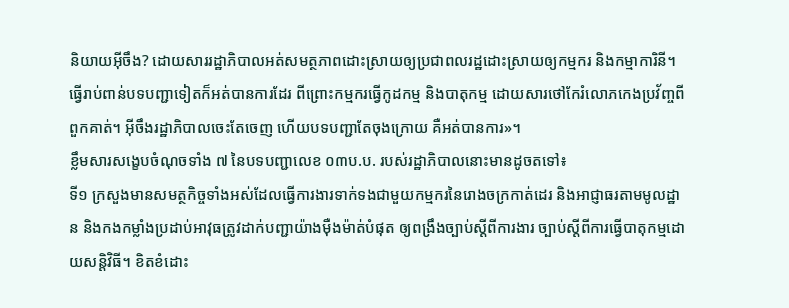និយាយអ៊ីចឹង? ដោយសាររដ្ឋាភិបាលអត់សមត្ថភាពដោះស្រាយឲ្យប្រជាពលរដ្ឋដោះស្រាយឲ្យកម្មករ និងកម្មាការិនី។ ធ្វើរាប់ពាន់បទបញ្ជាទៀតក៏អត់បានការដែរ ពីព្រោះកម្មករធ្វើកូដកម្ម និងបាតុកម្ម ដោយសារថៅកែរំលោភកេងប្រវ័ញ្ចពីពួកគាត់។ អ៊ីចឹងរដ្ឋាភិបាលចេះតែចេញ ហើយបទបញ្ជាតែចុងក្រោយ គឺអត់បានការ»។
ខ្លឹមសារសង្ខេបចំណុចទាំង ៧ នៃបទបញ្ជាលេខ ០៣ប.ប. របស់រដ្ឋាភិបាលនោះមានដូចតទៅ៖
ទី១ ក្រសួងមានសមត្ថកិច្ចទាំងអស់ដែលធ្វើការងារទាក់ទងជាមួយកម្មករនៃរោងចក្រកាត់ដេរ និងអាជ្ញាធរតាមមូលដ្ឋាន និងកងកម្លាំងប្រដាប់អាវុធត្រូវដាក់បញ្ជាយ៉ាងម៉ឺងម៉ាត់បំផុត ឲ្យពង្រឹងច្បាប់ស្ដីពីការងារ ច្បាប់ស្ដីពីការធ្វើបាតុកម្មដោយសន្តិវិធី។ ខិតខំដោះ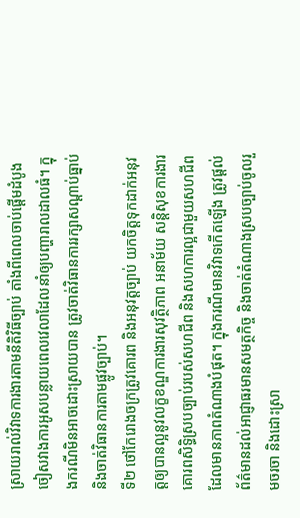ស្រាយរាល់វិវាទការងារតាមនីតិវិធីច្បាប់ តាំងពីពេលចាប់ផ្ដើមដំបូងចៀសវាងការអូសបន្លាយពេលវេលាដែលនាំឲ្យបញ្ហារាលដាលធំ។ ក្នុងករណីមិនអាចដោះស្រាយបាន ត្រូវចាត់វិធានការរក្សាសណ្ដាប់ធ្នាប់ និងចាត់វិធានការតាមផ្លូវច្បាប់។
ទី២ ថៅកែរោងចក្រត្រូវគោរព និងអនុវត្តច្បាប់ យកចិត្តទុកដាក់អនុវត្តឲ្យបានល្អនូវលក្ខខណ្ឌការងារសុវត្ថិភាព អនាម័យ សន្តិសុខការងារ គោរពសិទ្ធិស្របច្បាប់របស់សហជីព និងសហការល្អជាមួយសហជីពដែលមានភាពតំណាងបំផុត។ ក្នុងករណីមានវិវាទកើតឡើង ត្រូវផ្ដល់ព័ត៌មានដល់អាជ្ញាធរមានសមត្ថកិច្ច និងចាត់តំណាងស្របច្បាប់ចូលរួមចរចា និងដោះស្រា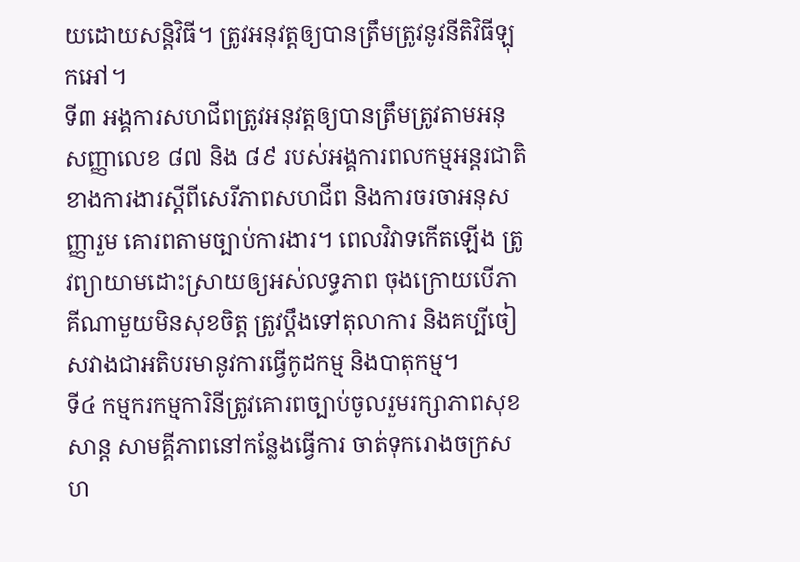យដោយសន្តិវិធី។ ត្រូវអនុវត្តឲ្យបានត្រឹមត្រូវនូវនីតិវិធីឡុកអៅ។
ទី៣ អង្គការសហជីពត្រូវអនុវត្តឲ្យបានត្រឹមត្រូវតាមអនុសញ្ញាលេខ ៨៧ និង ៨៩ របស់អង្គការពលកម្មអន្តរជាតិខាងការងារស្ដីពីសេរីភាពសហជីព និងការចរចាអនុសញ្ញារួម គោរពតាមច្បាប់ការងារ។ ពេលវិវាទកើតឡើង ត្រូវព្យាយាមដោះស្រាយឲ្យអស់លទ្ធភាព ចុងក្រោយបើភាគីណាមួយមិនសុខចិត្ត ត្រូវប្ដឹងទៅតុលាការ និងគប្បីចៀសវាងជាអតិបរមានូវការធ្វើកូដកម្ម និងបាតុកម្ម។
ទី៤ កម្មករកម្មការិនីត្រូវគោរពច្បាប់ចូលរួមរក្សាភាពសុខសាន្ត សាមគ្គីភាពនៅកន្លែងធ្វើការ ចាត់ទុករោងចក្រសហ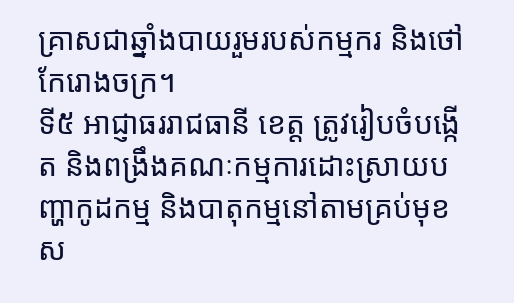គ្រាសជាឆ្នាំងបាយរួមរបស់កម្មករ និងថៅកែរោងចក្រ។
ទី៥ អាជ្ញាធររាជធានី ខេត្ត ត្រូវរៀបចំបង្កើត និងពង្រឹងគណៈកម្មការដោះស្រាយបញ្ហាកូដកម្ម និងបាតុកម្មនៅតាមគ្រប់មុខស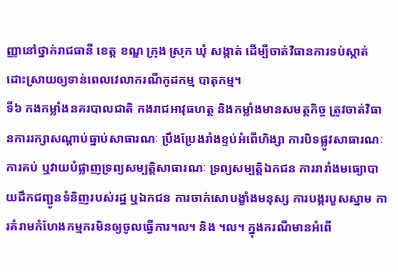ញ្ញានៅថ្នាក់រាជធានី ខេត្ត ខណ្ឌ ក្រុង ស្រុក ឃុំ សង្កាត់ ដើម្បីចាត់វិធានការទប់ស្កាត់ដោះស្រាយឲ្យទាន់ពេលវេលាករណីកូដកម្ម បាតុកម្ម។
ទី៦ កងកម្លាំងនគរបាលជាតិ កងរាជអាវុធហត្ថ និងកម្លាំងមានសមត្ថកិច្ច ត្រូវចាត់វិធានការរក្សាសណ្ដាប់ធ្នាប់សាធារណៈ ប្រឹងប្រែងរាំងខ្ទប់អំពើហិង្សា ការបិទផ្លូវសាធារណៈ ការគប់ ឬវាយបំផ្លាញទ្រព្យសម្បត្តិសាធារណៈ ទ្រព្យសម្បត្តិឯកជន ការរារាំងមធ្យោបាយដឹកជញ្ជូនទំនិញរបស់រដ្ឋ ឬឯកជន ការចាក់សោបង្ខាំងមនុស្ស ការបង្ករបួសស្នាម ការគំរាមកំហែងកម្មករមិនឲ្យចូលធ្វើការ។ល។ និង ។ល។ ក្នុងករណីមានអំពើ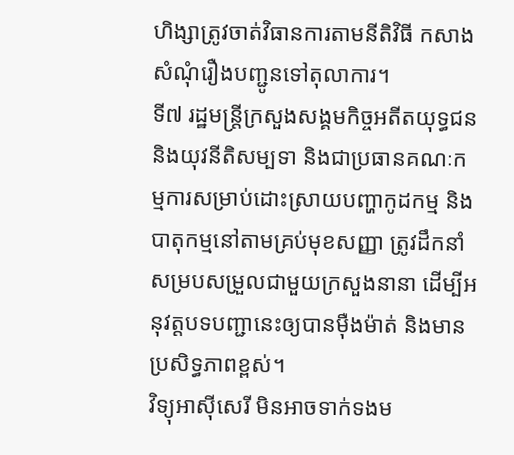ហិង្សាត្រូវចាត់វិធានការតាមនីតិវិធី កសាងសំណុំរឿងបញ្ជូនទៅតុលាការ។
ទី៧ រដ្ឋមន្ត្រីក្រសួងសង្គមកិច្ចអតីតយុទ្ធជន និងយុវនីតិសម្បទា និងជាប្រធានគណៈកម្មការសម្រាប់ដោះស្រាយបញ្ហាកូដកម្ម និងបាតុកម្មនៅតាមគ្រប់មុខសញ្ញា ត្រូវដឹកនាំសម្របសម្រួលជាមួយក្រសួងនានា ដើម្បីអនុវត្តបទបញ្ជានេះឲ្យបានម៉ឺងម៉ាត់ និងមានប្រសិទ្ធភាពខ្ពស់។
វិទ្យុអាស៊ីសេរី មិនអាចទាក់ទងម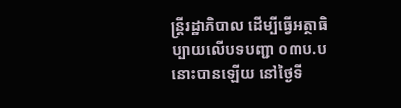ន្រ្តីរដ្ឋាភិបាល ដើម្បីធ្វើអត្ថាធិប្បាយលើបទបញ្ជា ០៣ប.ប នោះបានឡើយ នៅថ្ងៃទី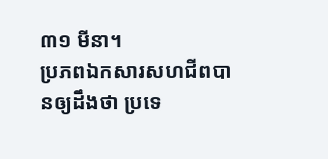៣១ មីនា។
ប្រភពឯកសារសហជីពបានឲ្យដឹងថា ប្រទេ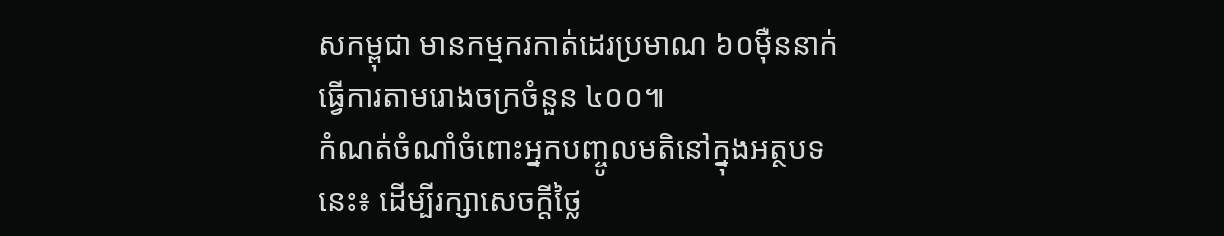សកម្ពុជា មានកម្មករកាត់ដេរប្រមាណ ៦០ម៉ឺននាក់ ធ្វើការតាមរោងចក្រចំនួន ៤០០៕
កំណត់ចំណាំចំពោះអ្នកបញ្ចូលមតិនៅក្នុងអត្ថបទនេះ៖ ដើម្បីរក្សាសេចក្ដីថ្លៃ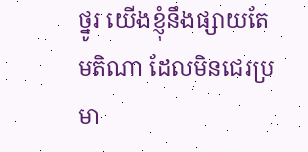ថ្នូរ យើងខ្ញុំនឹងផ្សាយតែមតិណា ដែលមិនជេរប្រមា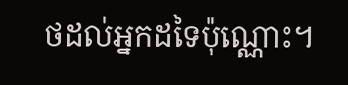ថដល់អ្នកដទៃប៉ុណ្ណោះ។